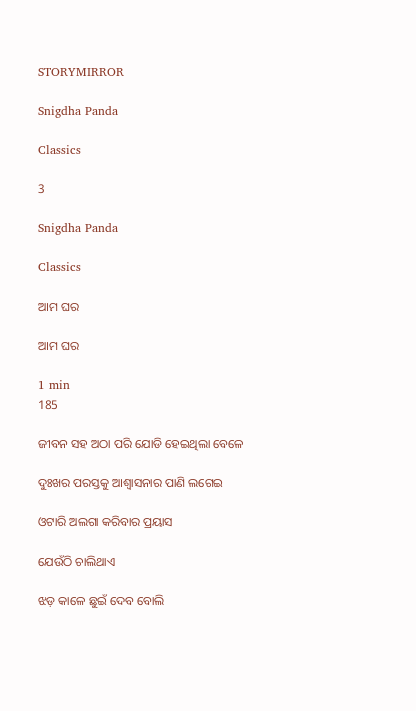STORYMIRROR

Snigdha Panda

Classics

3

Snigdha Panda

Classics

ଆମ ଘର

ଆମ ଘର

1 min
185

ଜୀବନ ସହ ଅଠା ପରି ଯୋଡି ହେଇଥିଲା ବେଳେ

ଦୁଃଖର ପରସ୍ତକୁ ଆଶ୍ୱାସନାର ପାଣି ଲଗେଇ

ଓଟାରି ଅଲଗା କରିବାର ପ୍ରୟାସ

ଯେଉଁଠି ଚାଲିଥାଏ

ଝଡ଼ କାଳେ ଛୁଇଁ ଦେବ ବୋଲି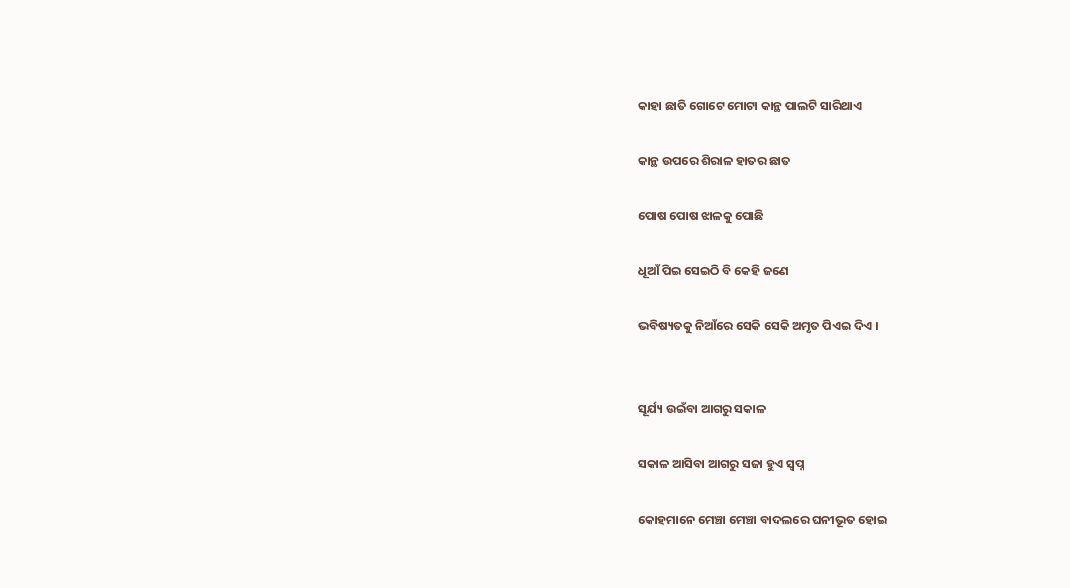କାହା ଛାତି ଗୋଟେ ମୋଟା କାନ୍ଥ ପାଲଟି ସାରିଥାଏ

କାନ୍ଥ ଉପରେ ଶିରାଳ ହାତର ଛାତ

ପୋଷ ପୋଷ ଝାଳକୁ ପୋଛି

ଧୂଆଁ ପିଇ ସେଇଠି ବି କେହି ଜଣେ

ଭବିଷ୍ୟତକୁ ନିଆଁରେ ସେକି ସେକି ଅମୃତ ପିଏଇ ଦିଏ ।


ସୂର୍ଯ୍ୟ ଉଇଁବା ଆଗରୁ ସକାଳ

ସକାଳ ଆସିବା ଆଗରୁ ସଜା ହୁଏ ସ୍ୱପ୍ନ

କୋହମାନେ ମେଞ୍ଚା ମେଞ୍ଚା ବାଦଲରେ ଘନୀଭୂତ ହୋଇ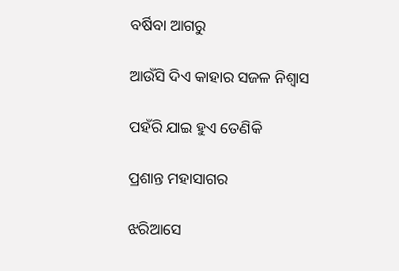ବର୍ଷିବା ଆଗରୁ

ଆଉଁସି ଦିଏ କାହାର ସଜଳ ନିଶ୍ଵାସ

ପହଁରି ଯାଇ ହୁଏ ତେଣିକି

ପ୍ରଶାନ୍ତ ମହାସାଗର

ଝରିଆସେ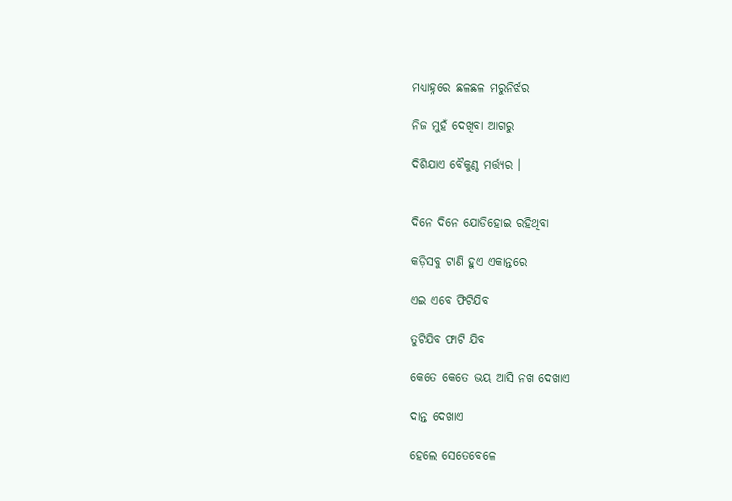ମଧ୍ୟାହ୍ନରେ ଛଳଛଳ ମରୁନିର୍ଝର

ନିଜ ମୁହଁ ଦେଖିବା ଆଗରୁ

ଦିଶିଯାଏ ବୈକୁଣ୍ଠ ମର୍ତ୍ତ୍ୟର ।


ଦିନେ ଦିନେ ଯୋଡିହୋଇ ରହିଥିବା

କଡ଼ିସବୁ ଟାଣି ହୁଏ ଏକାନ୍ତରେ

ଏଇ ଏବେ ଫିଟିଯିବ

ତୁଟିଯିବ ଫାଟି ଯିବ

କେତେ କେତେ ଭୟ ଆସି ନଖ ଦେଖାଏ

ଦାନ୍ତ ଦେଖାଏ

ହେଲେ ସେତେବେଳେ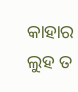କାହାର ଲୁହ ତ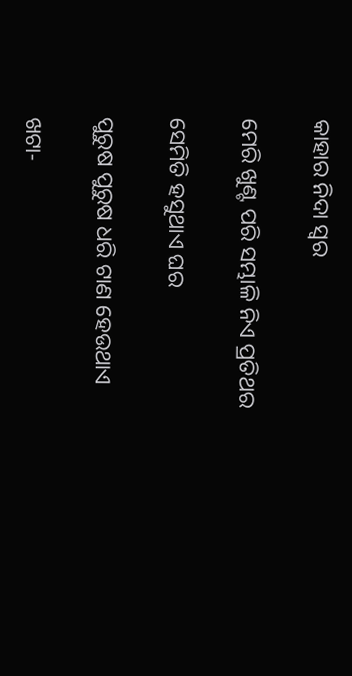କାହାର ନିଦା ସ୍ଵର

ମେରି ଖୁଣ୍ଟ ପରି ସମ୍ଭାଳି ନିଏ ପ୍ରତିଥର

ସେମିତି ହସୁଥାଏ ଘର

ପୁରୁଷ ପୁରୁଷ ଧରି ଟାଣ ହେଉଥାଏ

ଖଟା-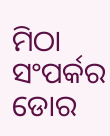ମିଠା ସଂପର୍କର ଡୋର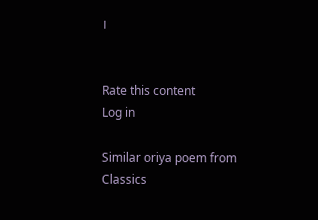।


Rate this content
Log in

Similar oriya poem from Classics